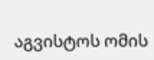აგვისტოს ომის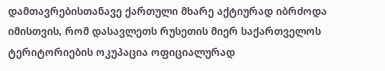დამთავრებისთანავე ქართული მხარე აქტიურად იბრძოდა იმისთვის, რომ დასავლეთს რუსეთის მიერ საქართველოს ტერიტორიების ოკუპაცია ოფიციალურად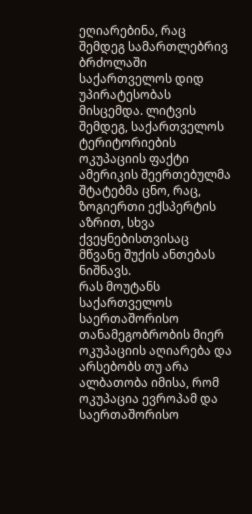ეღიარებინა, რაც შემდეგ სამართლებრივ ბრძოლაში საქართველოს დიდ უპირატესობას მისცემდა. ლიტვის შემდეგ, საქართველოს ტერიტორიების ოკუპაციის ფაქტი ამერიკის შეერთებულმა შტატებმა ცნო, რაც, ზოგიერთი ექსპერტის აზრით, სხვა ქვეყნებისთვისაც მწვანე შუქის ანთებას ნიშნავს.
რას მოუტანს საქართველოს საერთაშორისო თანამეგობრობის მიერ ოკუპაციის აღიარება და არსებობს თუ არა ალბათობა იმისა, რომ ოკუპაცია ევროპამ და საერთაშორისო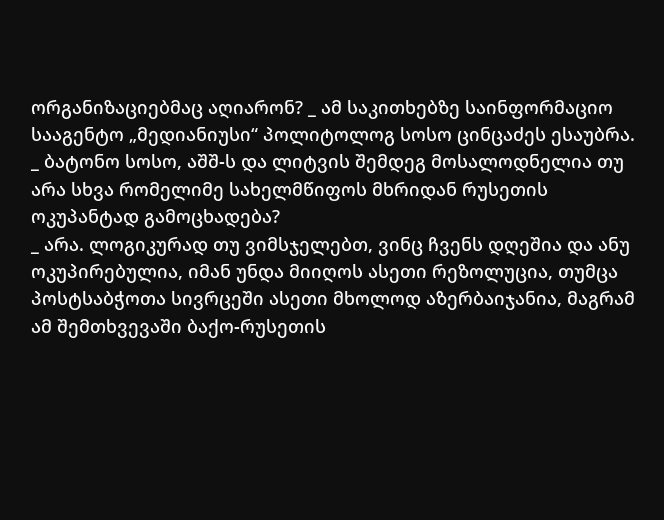ორგანიზაციებმაც აღიარონ? _ ამ საკითხებზე საინფორმაციო სააგენტო „მედიანიუსი“ პოლიტოლოგ სოსო ცინცაძეს ესაუბრა.
_ ბატონო სოსო, აშშ-ს და ლიტვის შემდეგ მოსალოდნელია თუ არა სხვა რომელიმე სახელმწიფოს მხრიდან რუსეთის ოკუპანტად გამოცხადება?
_ არა. ლოგიკურად თუ ვიმსჯელებთ, ვინც ჩვენს დღეშია და ანუ ოკუპირებულია, იმან უნდა მიიღოს ასეთი რეზოლუცია, თუმცა პოსტსაბჭოთა სივრცეში ასეთი მხოლოდ აზერბაიჯანია, მაგრამ ამ შემთხვევაში ბაქო-რუსეთის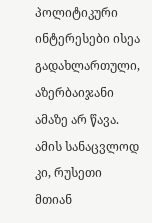პოლიტიკური ინტერესები ისეა გადახლართული, აზერბაიჯანი ამაზე არ წავა. ამის სანაცვლოდ კი, რუსეთი მთიან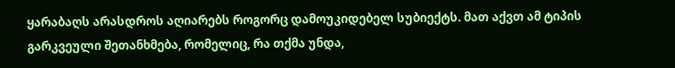ყარაბაღს არასდროს აღიარებს როგორც დამოუკიდებელ სუბიექტს. მათ აქვთ ამ ტიპის გარკვეული შეთანხმება, რომელიც, რა თქმა უნდა,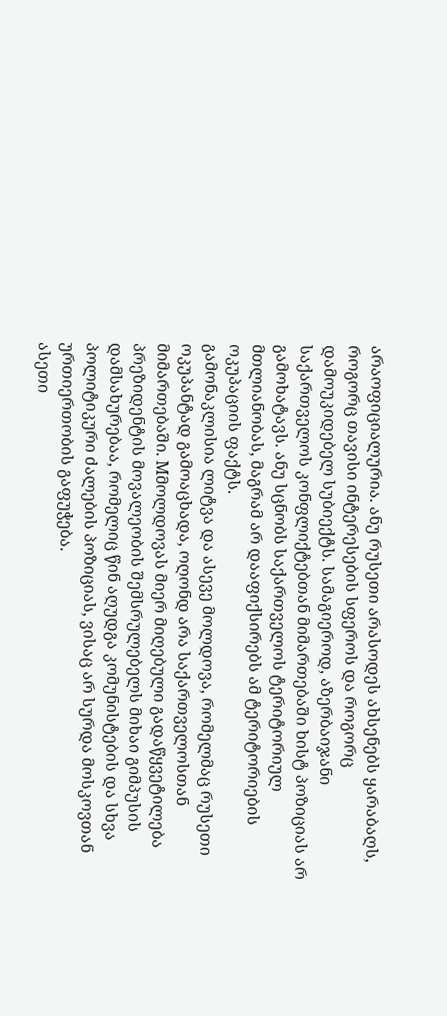არაოფიციალურია. ანუ რუსეთი არასოდეს ახსენებს ყარაბაღს, როგორც თავისი ინტერესების სფეროს და როგორც დამოუკიდებელ სუბიექტს. სამაგიეროდ, აზერბაიჯანი საქართველოს კონფლიქტებთან მიმართებაში ხისტ პოზიციას არ გამოხატავს. ანუ სცნობს საქართველოს ტერიტორიულ მთლიანობას, მაგრამ არ დააფიქსირებს ამ ტერიტორიების ოკუპაციის ფაქტს.
გამონაკლისია ლიტვა და ასევე მოლდოვა, რომელმაც რუსეთი ოკუპანტად გამოაცხადა, ოღონდ არა საქართველოსთან მიმართებაში. Mმოლდოვას მიერ მიღებული გადაწყვეტილება პრეზიდენტის მოვალეობის შემსრულებელს მიხაი გიმპუსის დამსახურებაა, რომელიც წინ აღუდგა კომუნისტების და სხვა პოლიტიკური ძალების პოზიციას, ვისაც არ სურდა მოსკოვთან ურთიერთობის გაფუჭება.
ასეთი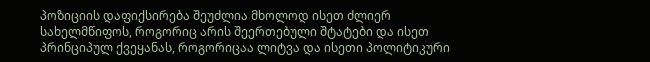პოზიციის დაფიქსირება შეუძლია მხოლოდ ისეთ ძლიერ სახელმწიფოს, როგორიც არის შეერთებული შტატები და ისეთ პრინციპულ ქვეყანას, როგორიცაა ლიტვა და ისეთი პოლიტიკური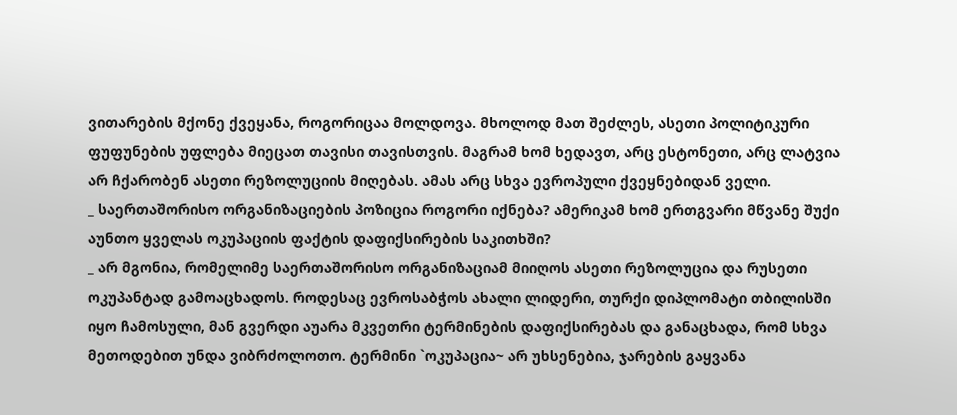ვითარების მქონე ქვეყანა, როგორიცაა მოლდოვა. მხოლოდ მათ შეძლეს, ასეთი პოლიტიკური ფუფუნების უფლება მიეცათ თავისი თავისთვის. მაგრამ ხომ ხედავთ, არც ესტონეთი, არც ლატვია არ ჩქარობენ ასეთი რეზოლუციის მიღებას. ამას არც სხვა ევროპული ქვეყნებიდან ველი.
_ საერთაშორისო ორგანიზაციების პოზიცია როგორი იქნება? ამერიკამ ხომ ერთგვარი მწვანე შუქი აუნთო ყველას ოკუპაციის ფაქტის დაფიქსირების საკითხში?
_ არ მგონია, რომელიმე საერთაშორისო ორგანიზაციამ მიიღოს ასეთი რეზოლუცია და რუსეთი ოკუპანტად გამოაცხადოს. როდესაც ევროსაბჭოს ახალი ლიდერი, თურქი დიპლომატი თბილისში იყო ჩამოსული, მან გვერდი აუარა მკვეთრი ტერმინების დაფიქსირებას და განაცხადა, რომ სხვა მეთოდებით უნდა ვიბრძოლოთო. ტერმინი `ოკუპაცია~ არ უხსენებია, ჯარების გაყვანა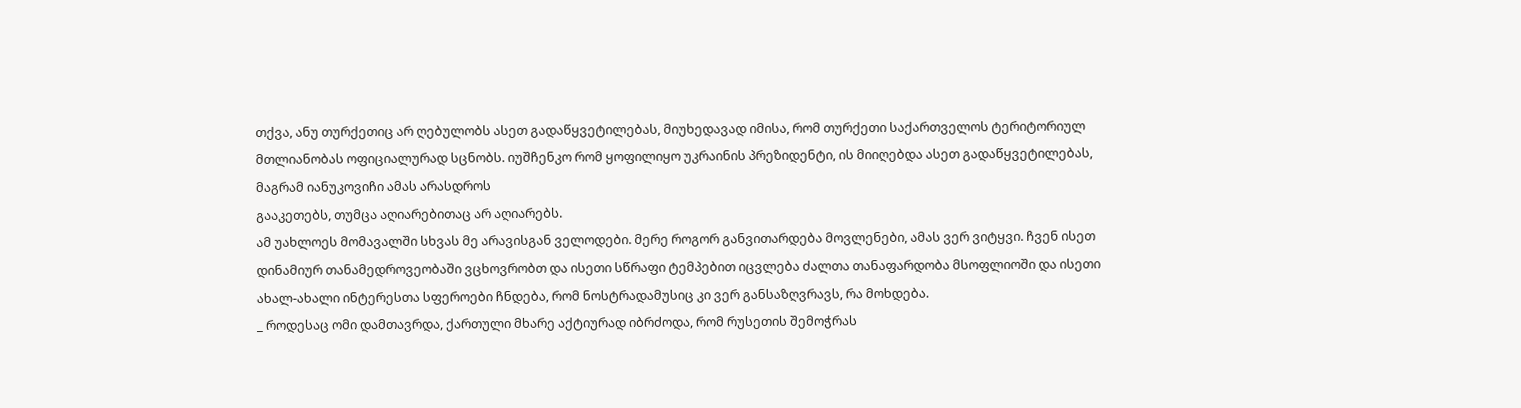თქვა, ანუ თურქეთიც არ ღებულობს ასეთ გადაწყვეტილებას, მიუხედავად იმისა, რომ თურქეთი საქართველოს ტერიტორიულ მთლიანობას ოფიციალურად სცნობს. იუშჩენკო რომ ყოფილიყო უკრაინის პრეზიდენტი, ის მიიღებდა ასეთ გადაწყვეტილებას, მაგრამ იანუკოვიჩი ამას არასდროს
გააკეთებს, თუმცა აღიარებითაც არ აღიარებს.
ამ უახლოეს მომავალში სხვას მე არავისგან ველოდები. მერე როგორ განვითარდება მოვლენები, ამას ვერ ვიტყვი. ჩვენ ისეთ დინამიურ თანამედროვეობაში ვცხოვრობთ და ისეთი სწრაფი ტემპებით იცვლება ძალთა თანაფარდობა მსოფლიოში და ისეთი ახალ-ახალი ინტერესთა სფეროები ჩნდება, რომ ნოსტრადამუსიც კი ვერ განსაზღვრავს, რა მოხდება.
_ როდესაც ომი დამთავრდა, ქართული მხარე აქტიურად იბრძოდა, რომ რუსეთის შემოჭრას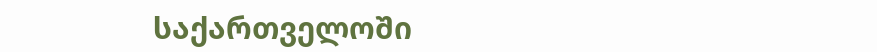საქართველოში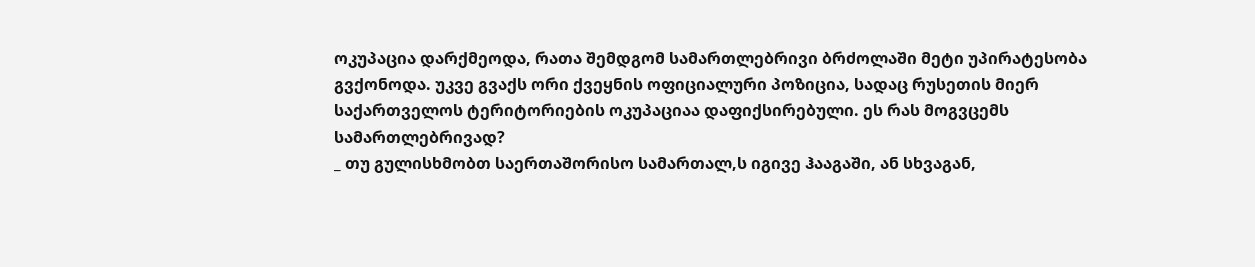ოკუპაცია დარქმეოდა, რათა შემდგომ სამართლებრივი ბრძოლაში მეტი უპირატესობა გვქონოდა. უკვე გვაქს ორი ქვეყნის ოფიციალური პოზიცია, სადაც რუსეთის მიერ საქართველოს ტერიტორიების ოკუპაციაა დაფიქსირებული. ეს რას მოგვცემს სამართლებრივად?
_ თუ გულისხმობთ საერთაშორისო სამართალ,ს იგივე ჰააგაში, ან სხვაგან,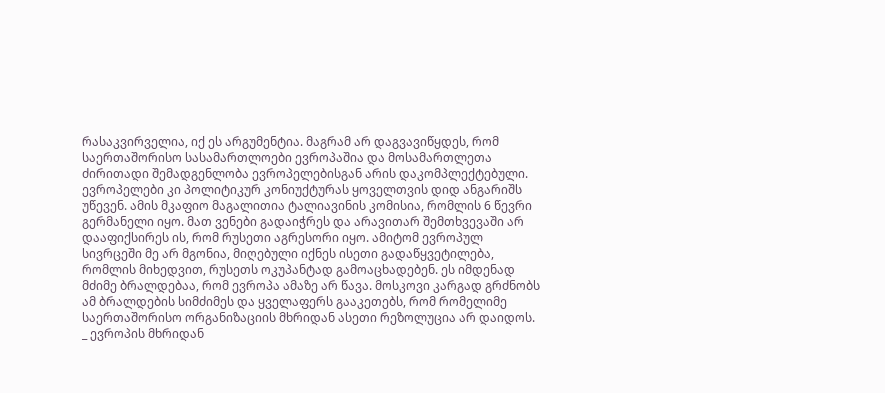რასაკვირველია, იქ ეს არგუმენტია. მაგრამ არ დაგვავიწყდეს, რომ საერთაშორისო სასამართლოები ევროპაშია და მოსამართლეთა ძირითადი შემადგენლობა ევროპელებისგან არის დაკომპლექტებული. ევროპელები კი პოლიტიკურ კონიუქტურას ყოველთვის დიდ ანგარიშს უწევენ. ამის მკაფიო მაგალითია ტალიავინის კომისია, რომლის 6 წევრი გერმანელი იყო. მათ ვენები გადაიჭრეს და არავითარ შემთხვევაში არ დააფიქსირეს ის, რომ რუსეთი აგრესორი იყო. ამიტომ ევროპულ სივრცეში მე არ მგონია, მიღებული იქნეს ისეთი გადაწყვეტილება, რომლის მიხედვით, რუსეთს ოკუპანტად გამოაცხადებენ. ეს იმდენად მძიმე ბრალდებაა, რომ ევროპა ამაზე არ წავა. მოსკოვი კარგად გრძნობს ამ ბრალდების სიმძიმეს და ყველაფერს გააკეთებს, რომ რომელიმე საერთაშორისო ორგანიზაციის მხრიდან ასეთი რეზოლუცია არ დაიდოს.
_ ევროპის მხრიდან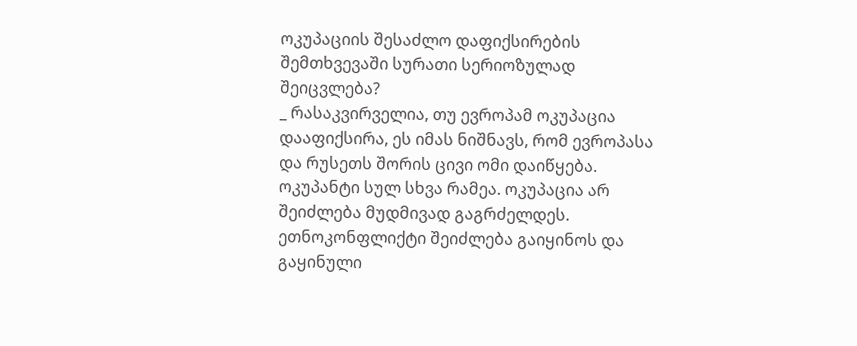ოკუპაციის შესაძლო დაფიქსირების შემთხვევაში სურათი სერიოზულად შეიცვლება?
_ რასაკვირველია, თუ ევროპამ ოკუპაცია დააფიქსირა, ეს იმას ნიშნავს, რომ ევროპასა და რუსეთს შორის ცივი ომი დაიწყება. ოკუპანტი სულ სხვა რამეა. ოკუპაცია არ შეიძლება მუდმივად გაგრძელდეს. ეთნოკონფლიქტი შეიძლება გაიყინოს და გაყინული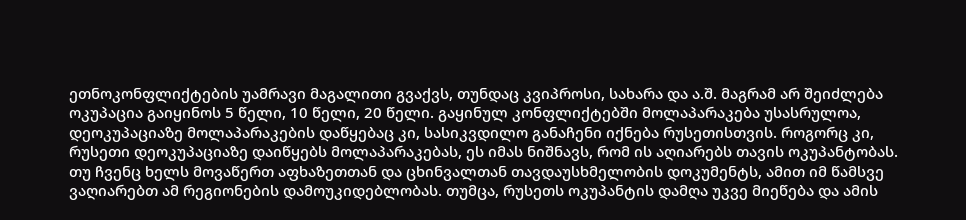ეთნოკონფლიქტების უამრავი მაგალითი გვაქვს, თუნდაც კვიპროსი, სახარა და ა.შ. მაგრამ არ შეიძლება ოკუპაცია გაიყინოს 5 წელი, 10 წელი, 20 წელი. გაყინულ კონფლიქტებში მოლაპარაკება უსასრულოა, დეოკუპაციაზე მოლაპარაკების დაწყებაც კი, სასიკვდილო განაჩენი იქნება რუსეთისთვის. როგორც კი, რუსეთი დეოკუპაციაზე დაიწყებს მოლაპარაკებას, ეს იმას ნიშნავს, რომ ის აღიარებს თავის ოკუპანტობას. თუ ჩვენც ხელს მოვაწერთ აფხაზეთთან და ცხინვალთან თავდაუსხმელობის დოკუმენტს, ამით იმ წამსვე ვაღიარებთ ამ რეგიონების დამოუკიდებლობას. თუმცა, რუსეთს ოკუპანტის დამღა უკვე მიეწება და ამის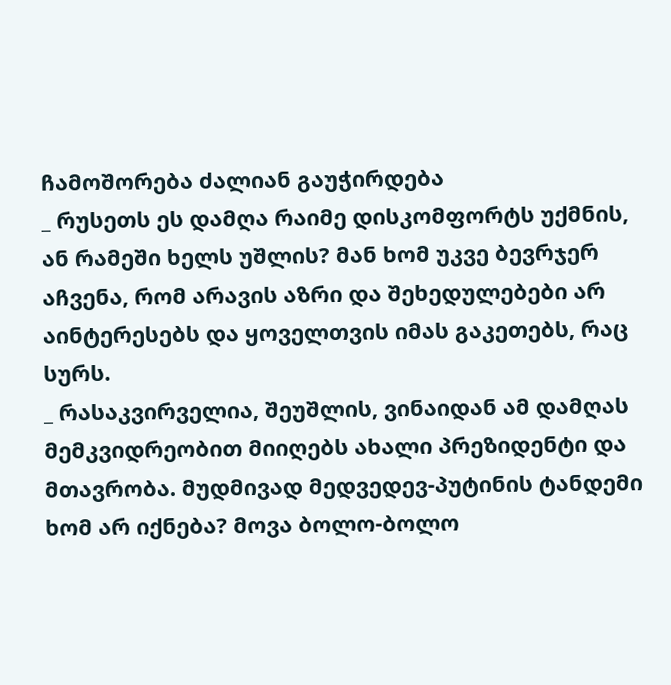ჩამოშორება ძალიან გაუჭირდება
_ რუსეთს ეს დამღა რაიმე დისკომფორტს უქმნის, ან რამეში ხელს უშლის? მან ხომ უკვე ბევრჯერ აჩვენა, რომ არავის აზრი და შეხედულებები არ აინტერესებს და ყოველთვის იმას გაკეთებს, რაც სურს.
_ რასაკვირველია, შეუშლის, ვინაიდან ამ დამღას მემკვიდრეობით მიიღებს ახალი პრეზიდენტი და მთავრობა. მუდმივად მედვედევ-პუტინის ტანდემი ხომ არ იქნება? მოვა ბოლო-ბოლო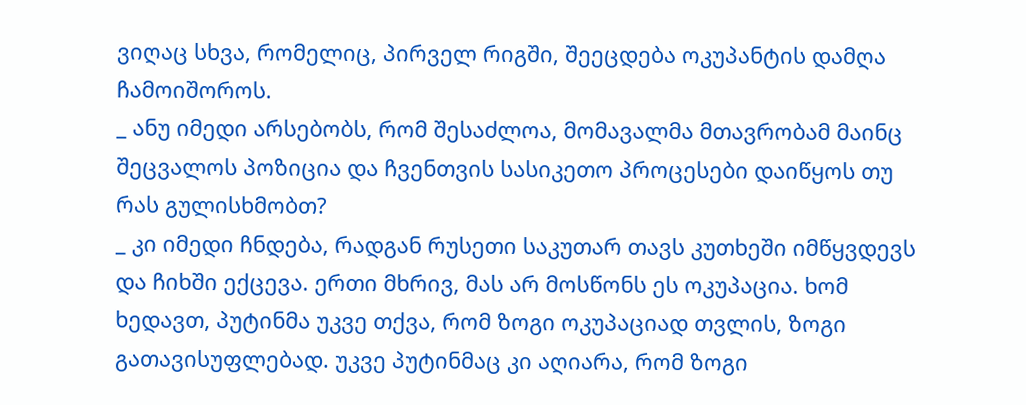ვიღაც სხვა, რომელიც, პირველ რიგში, შეეცდება ოკუპანტის დამღა ჩამოიშოროს.
_ ანუ იმედი არსებობს, რომ შესაძლოა, მომავალმა მთავრობამ მაინც შეცვალოს პოზიცია და ჩვენთვის სასიკეთო პროცესები დაიწყოს თუ რას გულისხმობთ?
_ კი იმედი ჩნდება, რადგან რუსეთი საკუთარ თავს კუთხეში იმწყვდევს და ჩიხში ექცევა. ერთი მხრივ, მას არ მოსწონს ეს ოკუპაცია. ხომ ხედავთ, პუტინმა უკვე თქვა, რომ ზოგი ოკუპაციად თვლის, ზოგი გათავისუფლებად. უკვე პუტინმაც კი აღიარა, რომ ზოგი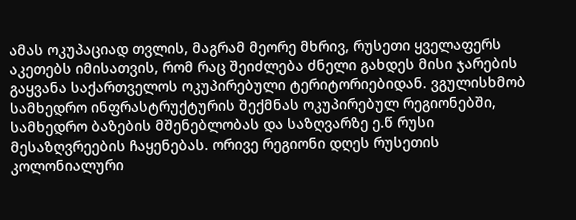ამას ოკუპაციად თვლის, მაგრამ მეორე მხრივ, რუსეთი ყველაფერს აკეთებს იმისათვის, რომ რაც შეიძლება ძნელი გახდეს მისი ჯარების გაყვანა საქართველოს ოკუპირებული ტერიტორიებიდან. ვგულისხმობ სამხედრო ინფრასტრუქტურის შექმნას ოკუპირებულ რეგიონებში, სამხედრო ბაზების მშენებლობას და საზღვარზე ე.წ რუსი მესაზღვრეების ჩაყენებას. ორივე რეგიონი დღეს რუსეთის კოლონიალური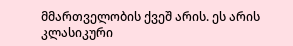მმართველობის ქვეშ არის. ეს არის კლასიკური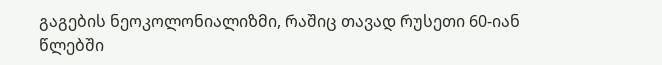გაგების ნეოკოლონიალიზმი, რაშიც თავად რუსეთი 60-იან წლებში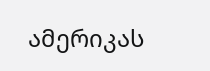ამერიკას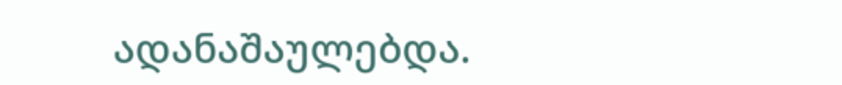ადანაშაულებდა.